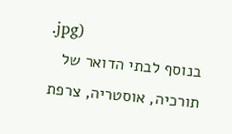.jpg)
בנוסף לבתי הדואר של תורכיה, אוסטריה, צרפת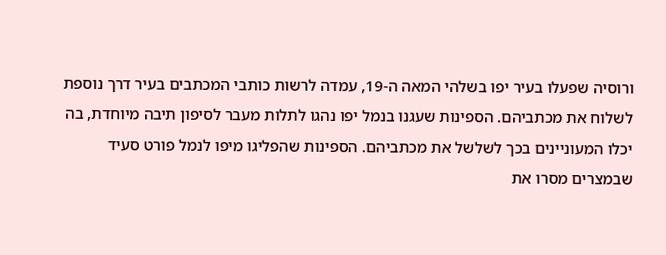ורוסיה שפעלו בעיר יפו בשלהי המאה ה-19, עמדה לרשות כותבי המכתבים בעיר דרך נוספת לשלוח את מכתביהם. הספינות שעגנו בנמל יפו נהגו לתלות מעבר לסיפון תיבה מיוחדת, בה יכלו המעוניינים בכך לשלשל את מכתביהם. הספינות שהפליגו מיפו לנמל פורט סעיד שבמצרים מסרו את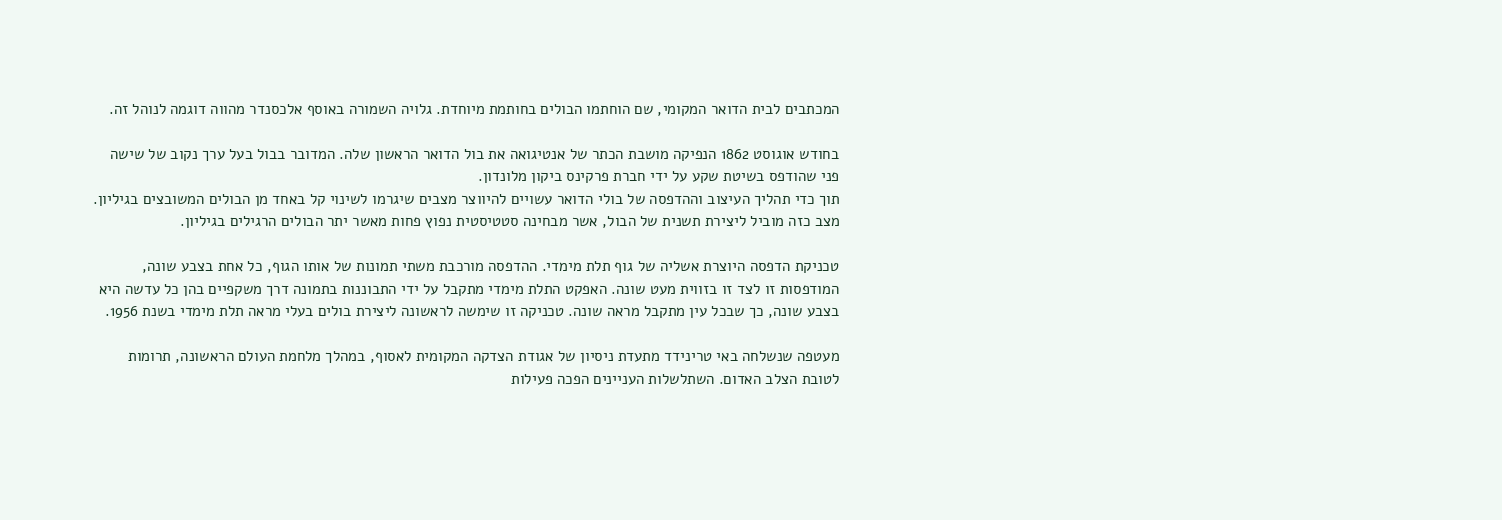המכתבים לבית הדואר המקומי, שם הוחתמו הבולים בחותמת מיוחדת. גלויה השמורה באוסף אלכסנדר מהווה דוגמה לנוהל זה.

בחודש אוגוסט 1862 הנפיקה מושבת הכתר של אנטיגואה את בול הדואר הראשון שלה. המדובר בבול בעל ערך נקוב של שישה פני שהודפס בשיטת שקע על ידי חברת פרקינס ביקון מלונדון.
תוך כדי תהליך העיצוב וההדפסה של בולי הדואר עשויים להיווצר מצבים שיגרמו לשינוי קל באחד מן הבולים המשובצים בגיליון. מצב כזה מוביל ליצירת תשנית של הבול, אשר מבחינה סטטיסטית נפוץ פחות מאשר יתר הבולים הרגילים בגיליון.

טכניקת הדפסה היוצרת אשליה של גוף תלת מימדי. ההדפסה מורכבת משתי תמונות של אותו הגוף, כל אחת בצבע שונה, המודפסות זו לצד זו בזווית מעט שונה. האפקט התלת מימדי מתקבל על ידי התבוננות בתמונה דרך משקפיים בהן כל עדשה היא בצבע שונה, כך שבכל עין מתקבל מראה שונה. טכניקה זו שימשה לראשונה ליצירת בולים בעלי מראה תלת מימדי בשנת 1956.

מעטפה שנשלחה באי טרינידד מתעדת ניסיון של אגודת הצדקה המקומית לאסוף, במהלך מלחמת העולם הראשונה, תרומות לטובת הצלב האדום. השתלשלות העניינים הפכה פעילות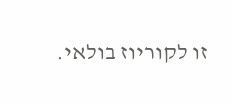זו לקוריוז בולאי.